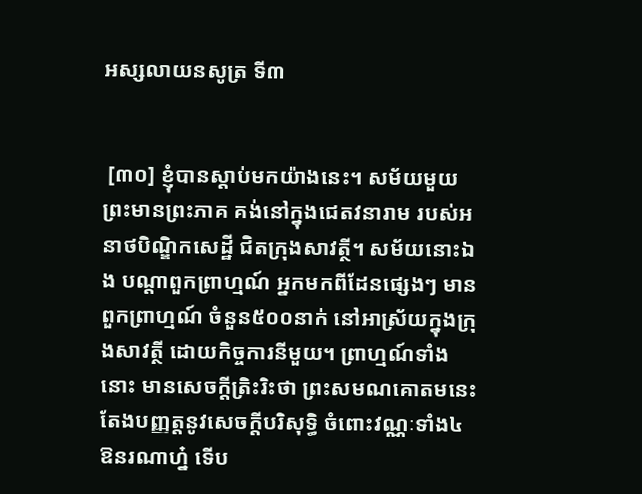អស្សលាយនសូត្រ ទី៣


 [៣០] ខ្ញុំបានស្តាប់មកយ៉ាងនេះ។ សម័យមួយ ព្រះមានព្រះភាគ គង់នៅក្នុងជេតវនារាម របស់អនាថបិណ្ឌិកសេដ្ឋី ជិតក្រុងសាវត្ថី។ សម័យនោះឯង បណ្តាពួកព្រាហ្មណ៍ អ្នកមកពីដែនផ្សេងៗ មានពួកព្រាហ្មណ៍ ចំនួន៥០០នាក់ នៅអាស្រ័យក្នុងក្រុងសាវត្ថី ដោយកិច្ចការនីមួយ។ ព្រាហ្មណ៍ទាំងនោះ មានសេចក្តីត្រិះរិះថា ព្រះសមណគោតមនេះ តែងបញ្ញត្តនូវសេចក្តីបរិសុទ្ធិ ចំពោះវណ្ណៈទាំង៤ ឱនរណាហ្ន៎ ទើប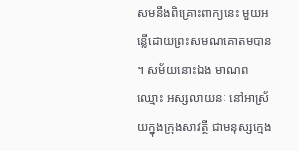សមនឹងពិគ្រោះពាក្យនេះ មួយអន្លើដោយព្រះសមណគោតមបាន។ សម័យនោះឯង មាណពឈ្មោះ អស្សលាយនៈ នៅអាស្រ័យក្នុងក្រុងសាវត្ថី ជាមនុស្សក្មេង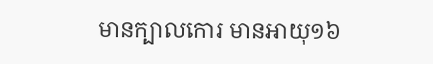មានក្បាលកោរ មានអាយុ១៦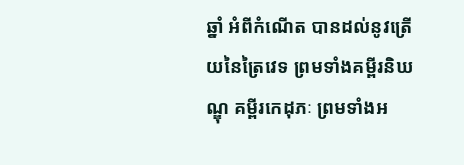ឆ្នាំ អំពីកំណើត បានដល់នូវត្រើយនៃត្រៃវេទ ព្រមទាំងគម្ពីរនិឃណ្ឌុ គម្ពីរកេដុភៈ ព្រមទាំងអ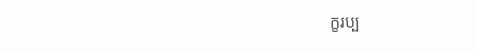ក្ខរប្ប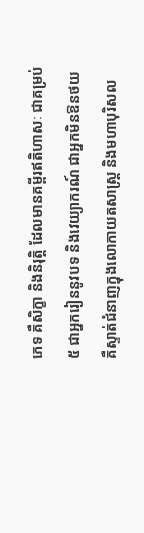ភេទ គឺសិក្ខា និងនិរុត្តិ ដែលមានគម្ពីរឥតិហាសៈ ជាគម្រប់៥ ជាអ្នករៀននូវបទ និងវេយ្យាករណ៍ ជាអ្នកមិនឱនថយ គឺស្ទាត់ជំនាញក្នុងលោកាយតសាស្ត្រ និងមហាបុរិសល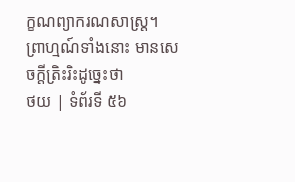ក្ខណព្យាករណសាស្ត្រ។ ព្រាហ្មណ៍ទាំងនោះ មានសេចក្តីត្រិះរិះដូច្នេះថា
ថយ | ទំព័រទី ៥៦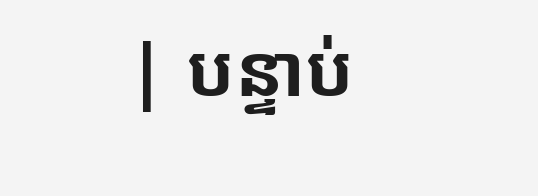| បន្ទាប់